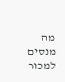מה מנסים למכור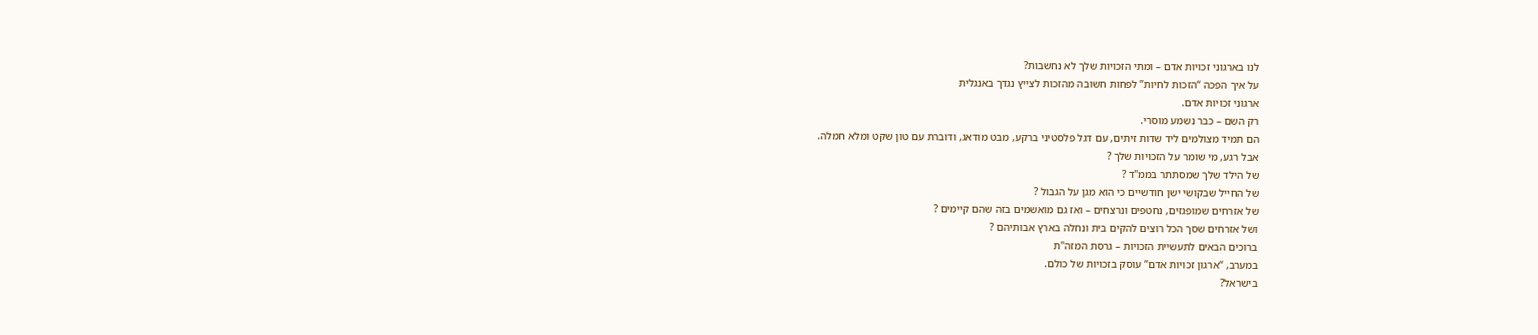לנו בארגוני זכויות אדם – ומתי הזכויות שלך לא נחשבות?
על איך הפכה “הזכות לחיות” לפחות חשובה מהזכות לצייץ נגדך באנגלית
ארגוני זכויות אדם.
רק השם – כבר נשמע מוסרי.
הם תמיד מצולמים ליד שדות זיתים, עם דגל פלסטיני ברקע, מבט מודאג, ודוברת עם טון שקט ומלא חמלה.
אבל רגע, מי שומר על הזכויות שלך ?
של הילד שלך שמסתתר בממ"ד ?
של החייל שבקושי ישן חודשיים כי הוא מגן על הגבול ?
של אזרחים שמופגזים, נחטפים ונרצחים – ואז גם מואשמים בזה שהם קיימים ?
ושל אזרחים שסך הכל רוצים להקים בית ונחלה בארץ אבותיהם ?
ברוכים הבאים לתעשיית הזכויות – גרסת המזה"ת
במערב, “ארגון זכויות אדם” עוסק בזכויות של כולם.
בישראל?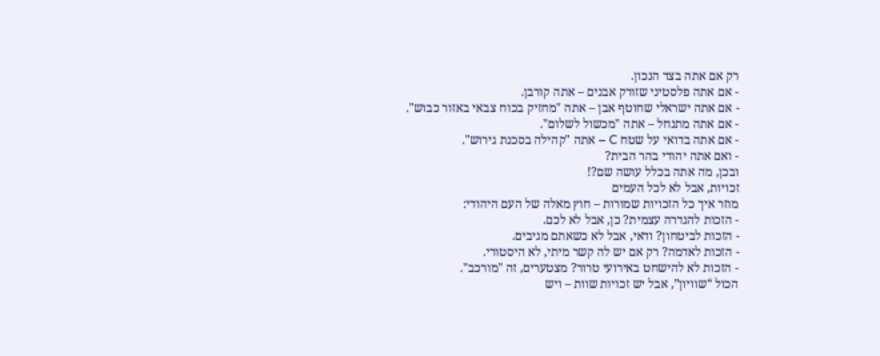רק אם אתה בצד הנכון.
- אם אתה פלסטיני שזורק אבנים – אתה קורבן.
- אם אתה ישראלי שחוטף אבן – אתה "מחזיק בכוח צבאי באזור כבוש".
- אם אתה מתנחל – אתה "מכשול לשלום".
- אם אתה בדואי על שטח C – אתה "קהילה בסכנת גירוש".
- ואם אתה יהודי בהר הבית?
ובכן, מה אתה בכלל עושה שם?!
זכויות, אבל לא לכל העמים
מוזר איך כל הזכויות שמורות – חוץ מאלה של העם היהודי:
- הזכות להגדרה עצמית? כן, אבל לא לכם.
- הזכות לביטחון? ודאי, אבל לא כשאתם מגיבים.
- הזכות לאדמה? רק אם יש לה קשר מיתי, לא היסטורי.
- הזכות לא להישחט באירועי טרור? מצטערים, זה "מורכב".
הכול “שוויון”, אבל יש זכויות שוות – ויש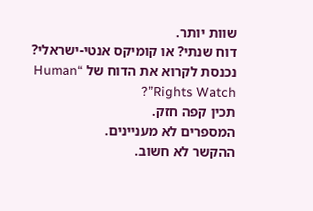שוות יותר.
דוח שנתי? או קומיקס אנטי-ישראלי?
נכנסת לקרוא את הדוח של “Human Rights Watch”?
תכין קפה חזק.
המספרים לא מעניינים.
ההקשר לא חשוב.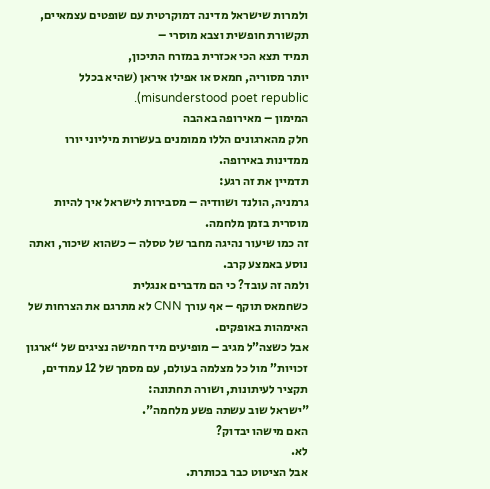ולמרות שישראל מדינה דמוקרטית עם שופטים עצמאיים, תקשורת חופשית וצבא מוסרי –
תמיד תצא הכי אכזרית במזרח התיכון,
יותר מסוריה, חמאס או אפילו איראן (שהיא בכלל misunderstood poet republic).
המימון – מאירופה באהבה
חלק מהארגונים הללו ממומנים בעשרות מיליוני יורו ממדינות באירופה.
תדמיין את זה רגע:
גרמניה, הולנד ושוודיה – מסבירות לישראל איך להיות מוסרית בזמן מלחמה.
זה כמו שיעור נהיגה מחבר של טסלה – כשהוא שיכור, ואתה נוסע באמצע קרב.
ולמה זה עובד? כי הם מדברים אנגלית
כשחמאס תוקף – אף עורך CNN לא מתרגם את הצרחות של האימהות באופקים.
אבל כשצה”ל מגיב – מופיעים מיד חמישה נציגים של “ארגון זכויות” מול כל מצלמה בעולם, עם מסמך של 12 עמודים, תקציר לעיתונות, ושורה תחתונה:
"ישראל שוב עשתה פשע מלחמה".
האם מישהו יבדוק?
לא.
אבל הציטוט כבר בכותרת.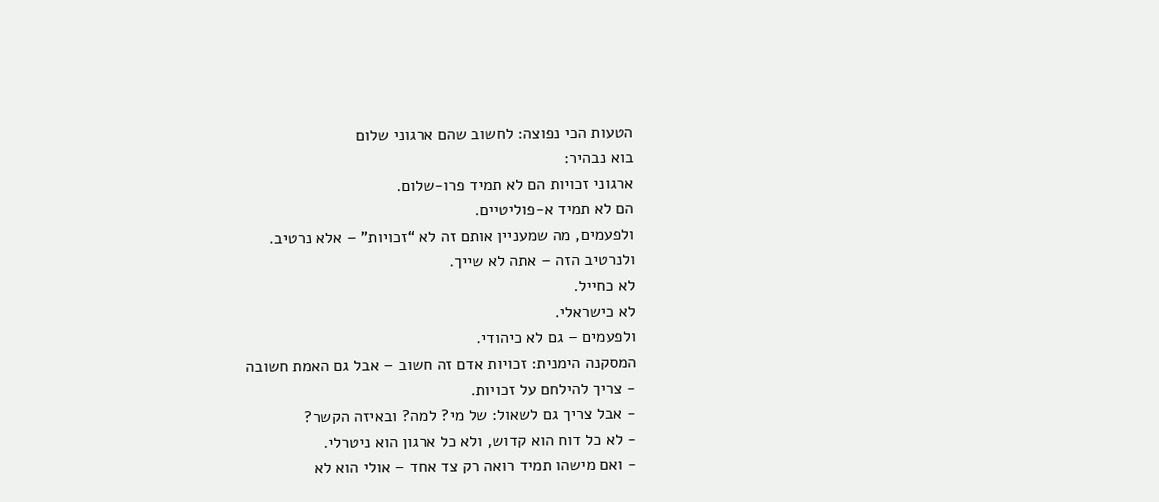הטעות הכי נפוצה: לחשוב שהם ארגוני שלום
בוא נבהיר:
ארגוני זכויות הם לא תמיד פרו-שלום.
הם לא תמיד א-פוליטיים.
ולפעמים, מה שמעניין אותם זה לא “זכויות” – אלא נרטיב.
ולנרטיב הזה – אתה לא שייך.
לא כחייל.
לא כישראלי.
ולפעמים – גם לא כיהודי.
המסקנה הימנית: זכויות אדם זה חשוב – אבל גם האמת חשובה
- צריך להילחם על זכויות.
- אבל צריך גם לשאול: של מי? למה? ובאיזה הקשר?
- לא כל דוח הוא קדוש, ולא כל ארגון הוא ניטרלי.
- ואם מישהו תמיד רואה רק צד אחד – אולי הוא לא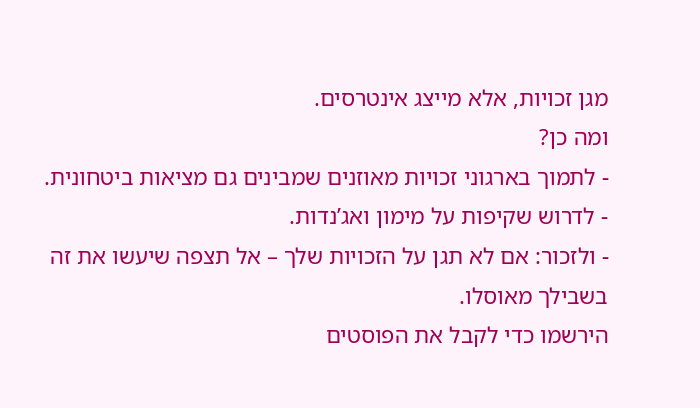מגן זכויות, אלא מייצג אינטרסים.
ומה כן?
- לתמוך בארגוני זכויות מאוזנים שמבינים גם מציאות ביטחונית.
- לדרוש שקיפות על מימון ואג’נדות.
- ולזכור: אם לא תגן על הזכויות שלך – אל תצפה שיעשו את זה בשבילך מאוסלו.
הירשמו כדי לקבל את הפוסטים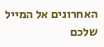האחרונים אל המייל שלכם